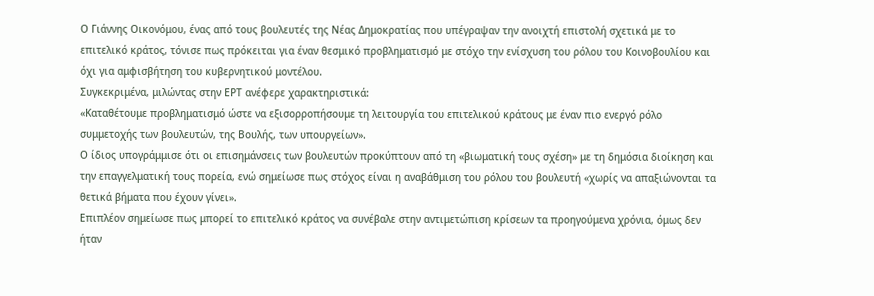Ο Γιάννης Οικονόμου, ένας από τους βουλευτές της Νέας Δημοκρατίας που υπέγραψαν την ανοιχτή επιστολή σχετικά με το επιτελικό κράτος, τόνισε πως πρόκειται για έναν θεσμικό προβληματισμό με στόχο την ενίσχυση του ρόλου του Κοινοβουλίου και όχι για αμφισβήτηση του κυβερνητικού μοντέλου.
Συγκεκριμένα, μιλώντας στην ΕΡΤ ανέφερε χαρακτηριστικά:
«Καταθέτουμε προβληματισμό ώστε να εξισορροπήσουμε τη λειτουργία του επιτελικού κράτους με έναν πιο ενεργό ρόλο συμμετοχής των βουλευτών, της Βουλής, των υπουργείων».
Ο ίδιος υπογράμμισε ότι οι επισημάνσεις των βουλευτών προκύπτουν από τη «βιωματική τους σχέση» με τη δημόσια διοίκηση και την επαγγελματική τους πορεία, ενώ σημείωσε πως στόχος είναι η αναβάθμιση του ρόλου του βουλευτή «χωρίς να απαξιώνονται τα θετικά βήματα που έχουν γίνει».
Επιπλέον σημείωσε πως μπορεί το επιτελικό κράτος να συνέβαλε στην αντιμετώπιση κρίσεων τα προηγούμενα χρόνια, όμως δεν ήταν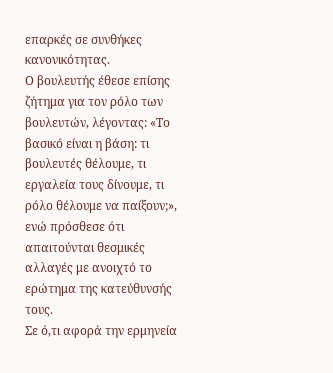επαρκές σε συνθήκες κανονικότητας.
Ο βουλευτής έθεσε επίσης ζήτημα για τον ρόλο των βουλευτών, λέγοντας: «Το βασικό είναι η βάση: τι βουλευτές θέλουμε, τι εργαλεία τους δίνουμε, τι ρόλο θέλουμε να παίξουν;», ενώ πρόσθεσε ότι απαιτούνται θεσμικές αλλαγές με ανοιχτό το ερώτημα της κατεύθυνσής τους.
Σε ό,τι αφορά την ερμηνεία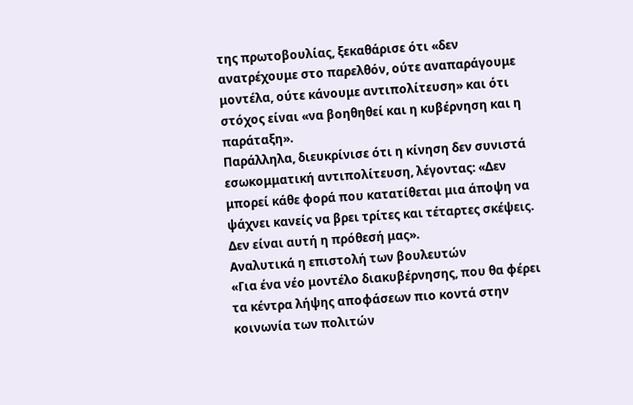της πρωτοβουλίας, ξεκαθάρισε ότι «δεν ανατρέχουμε στο παρελθόν, ούτε αναπαράγουμε μοντέλα, ούτε κάνουμε αντιπολίτευση» και ότι στόχος είναι «να βοηθηθεί και η κυβέρνηση και η παράταξη».
Παράλληλα, διευκρίνισε ότι η κίνηση δεν συνιστά εσωκομματική αντιπολίτευση, λέγοντας: «Δεν μπορεί κάθε φορά που κατατίθεται μια άποψη να ψάχνει κανείς να βρει τρίτες και τέταρτες σκέψεις. Δεν είναι αυτή η πρόθεσή μας».
Αναλυτικά η επιστολή των βουλευτών
«Για ένα νέο μοντέλο διακυβέρνησης, που θα φέρει τα κέντρα λήψης αποφάσεων πιο κοντά στην κοινωνία των πολιτών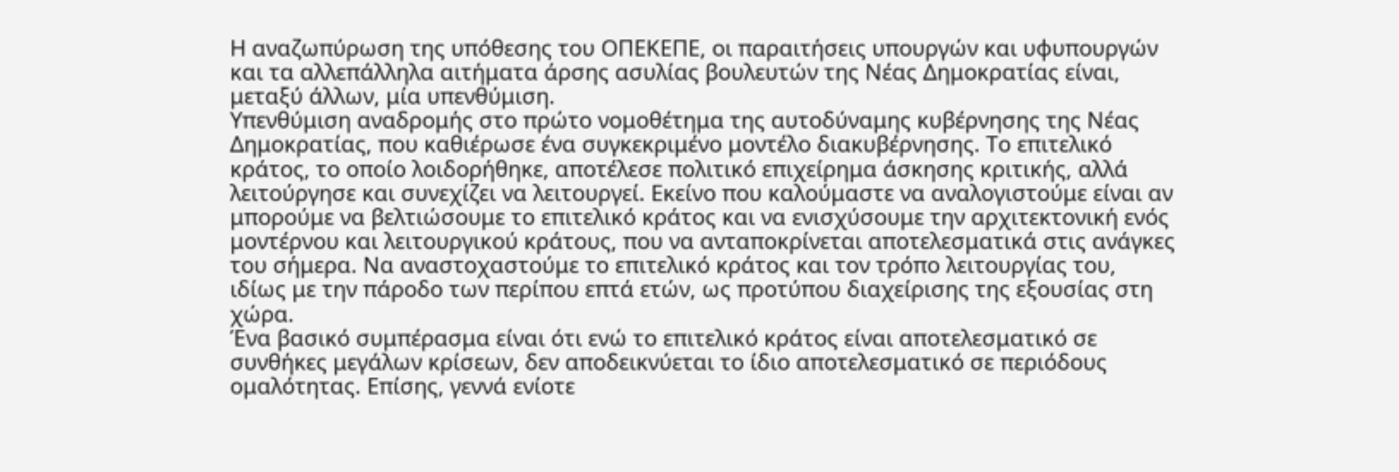Η αναζωπύρωση της υπόθεσης του ΟΠΕΚΕΠΕ, οι παραιτήσεις υπουργών και υφυπουργών και τα αλλεπάλληλα αιτήματα άρσης ασυλίας βουλευτών της Νέας Δημοκρατίας είναι, μεταξύ άλλων, μία υπενθύμιση.
Υπενθύμιση αναδρομής στο πρώτο νομοθέτημα της αυτοδύναμης κυβέρνησης της Νέας Δημοκρατίας, που καθιέρωσε ένα συγκεκριμένο μοντέλο διακυβέρνησης. Το επιτελικό κράτος, το οποίο λοιδορήθηκε, αποτέλεσε πολιτικό επιχείρημα άσκησης κριτικής, αλλά λειτούργησε και συνεχίζει να λειτουργεί. Εκείνο που καλούμαστε να αναλογιστούμε είναι αν μπορούμε να βελτιώσουμε το επιτελικό κράτος και να ενισχύσουμε την αρχιτεκτονική ενός μοντέρνου και λειτουργικού κράτους, που να ανταποκρίνεται αποτελεσματικά στις ανάγκες του σήμερα. Να αναστοχαστούμε το επιτελικό κράτος και τον τρόπο λειτουργίας του, ιδίως με την πάροδο των περίπου επτά ετών, ως προτύπου διαχείρισης της εξουσίας στη χώρα.
Ένα βασικό συμπέρασμα είναι ότι ενώ το επιτελικό κράτος είναι αποτελεσματικό σε συνθήκες μεγάλων κρίσεων, δεν αποδεικνύεται το ίδιο αποτελεσματικό σε περιόδους ομαλότητας. Επίσης, γεννά ενίοτε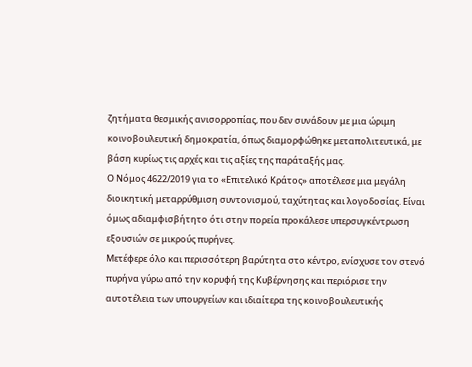ζητήματα θεσμικής ανισορροπίας, που δεν συνάδουν με μια ώριμη κοινοβουλευτική δημοκρατία, όπως διαμορφώθηκε μεταπολιτευτικά, με βάση κυρίως τις αρχές και τις αξίες της παράταξής μας.
Ο Νόμος 4622/2019 για το «Επιτελικό Κράτος» αποτέλεσε μια μεγάλη διοικητική μεταρρύθμιση συντονισμού, ταχύτητας και λογοδοσίας. Είναι όμως αδιαμφισβήτητο ότι στην πορεία προκάλεσε υπερσυγκέντρωση εξουσιών σε μικρούς πυρήνες.
Μετέφερε όλο και περισσότερη βαρύτητα στο κέντρο, ενίσχυσε τον στενό πυρήνα γύρω από την κορυφή της Κυβέρνησης και περιόρισε την αυτοτέλεια των υπουργείων και ιδιαίτερα της κοινοβουλευτικής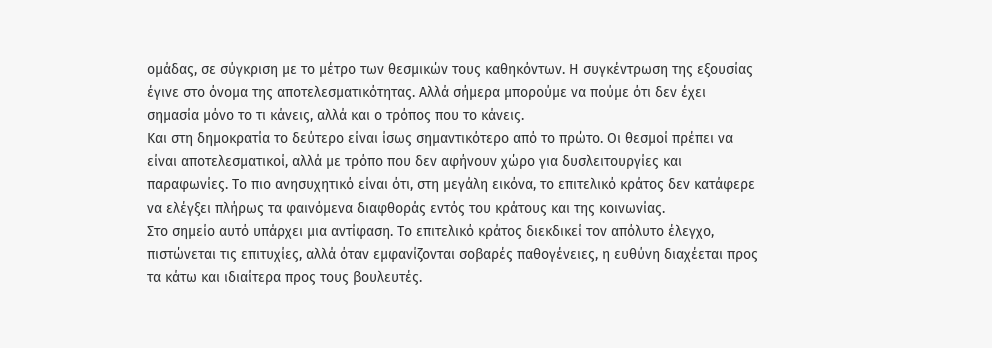ομάδας, σε σύγκριση με το μέτρο των θεσμικών τους καθηκόντων. Η συγκέντρωση της εξουσίας έγινε στο όνομα της αποτελεσματικότητας. Αλλά σήμερα μπορούμε να πούμε ότι δεν έχει σημασία μόνο το τι κάνεις, αλλά και ο τρόπος που το κάνεις.
Και στη δημοκρατία το δεύτερο είναι ίσως σημαντικότερο από το πρώτο. Οι θεσμοί πρέπει να είναι αποτελεσματικοί, αλλά με τρόπο που δεν αφήνουν χώρο για δυσλειτουργίες και παραφωνίες. Το πιο ανησυχητικό είναι ότι, στη μεγάλη εικόνα, το επιτελικό κράτος δεν κατάφερε να ελέγξει πλήρως τα φαινόμενα διαφθοράς εντός του κράτους και της κοινωνίας.
Στο σημείο αυτό υπάρχει μια αντίφαση. Το επιτελικό κράτος διεκδικεί τον απόλυτο έλεγχο, πιστώνεται τις επιτυχίες, αλλά όταν εμφανίζονται σοβαρές παθογένειες, η ευθύνη διαχέεται προς τα κάτω και ιδιαίτερα προς τους βουλευτές.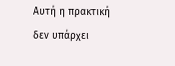Αυτή η πρακτική δεν υπάρχει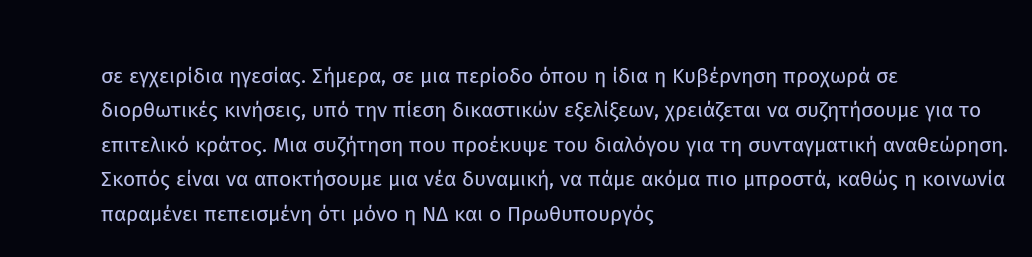σε εγχειρίδια ηγεσίας. Σήμερα, σε μια περίοδο όπου η ίδια η Κυβέρνηση προχωρά σε διορθωτικές κινήσεις, υπό την πίεση δικαστικών εξελίξεων, χρειάζεται να συζητήσουμε για το επιτελικό κράτος. Μια συζήτηση που προέκυψε του διαλόγου για τη συνταγματική αναθεώρηση. Σκοπός είναι να αποκτήσουμε μια νέα δυναμική, να πάμε ακόμα πιο μπροστά, καθώς η κοινωνία παραμένει πεπεισμένη ότι μόνο η ΝΔ και ο Πρωθυπουργός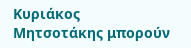Κυριάκος Μητσοτάκης μπορούν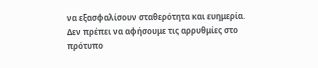να εξασφαλίσουν σταθερότητα και ευημερία.
Δεν πρέπει να αφήσουμε τις αρρυθμίες στο πρότυπο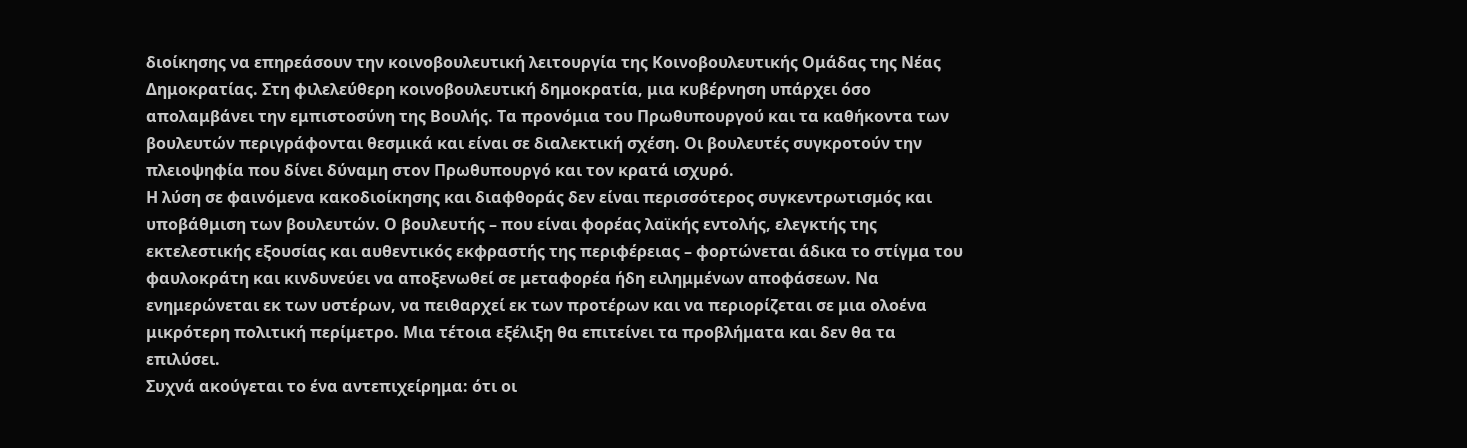διοίκησης να επηρεάσουν την κοινοβουλευτική λειτουργία της Κοινοβουλευτικής Ομάδας της Νέας Δημοκρατίας. Στη φιλελεύθερη κοινοβουλευτική δημοκρατία, μια κυβέρνηση υπάρχει όσο απολαμβάνει την εμπιστοσύνη της Βουλής. Τα προνόμια του Πρωθυπουργού και τα καθήκοντα των βουλευτών περιγράφονται θεσμικά και είναι σε διαλεκτική σχέση. Οι βουλευτές συγκροτούν την πλειοψηφία που δίνει δύναμη στον Πρωθυπουργό και τον κρατά ισχυρό.
Η λύση σε φαινόμενα κακοδιοίκησης και διαφθοράς δεν είναι περισσότερος συγκεντρωτισμός και υποβάθμιση των βουλευτών. Ο βουλευτής – που είναι φορέας λαϊκής εντολής, ελεγκτής της εκτελεστικής εξουσίας και αυθεντικός εκφραστής της περιφέρειας – φορτώνεται άδικα το στίγμα του φαυλοκράτη και κινδυνεύει να αποξενωθεί σε μεταφορέα ήδη ειλημμένων αποφάσεων. Να ενημερώνεται εκ των υστέρων, να πειθαρχεί εκ των προτέρων και να περιορίζεται σε μια ολοένα μικρότερη πολιτική περίμετρο. Μια τέτοια εξέλιξη θα επιτείνει τα προβλήματα και δεν θα τα επιλύσει.
Συχνά ακούγεται το ένα αντεπιχείρημα: ότι οι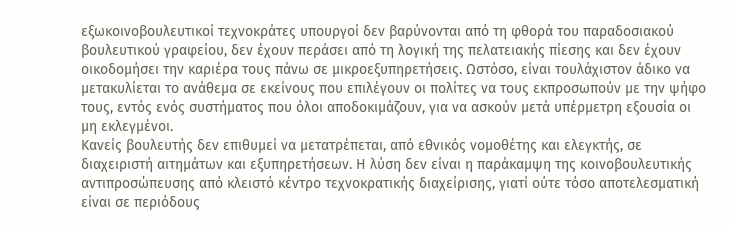εξωκοινοβουλευτικοί τεχνοκράτες υπουργοί δεν βαρύνονται από τη φθορά του παραδοσιακού βουλευτικού γραφείου, δεν έχουν περάσει από τη λογική της πελατειακής πίεσης και δεν έχουν οικοδομήσει την καριέρα τους πάνω σε μικροεξυπηρετήσεις. Ωστόσο, είναι τουλάχιστον άδικο να μετακυλίεται το ανάθεμα σε εκείνους που επιλέγουν οι πολίτες να τους εκπροσωπούν με την ψήφο τους, εντός ενός συστήματος που όλοι αποδοκιμάζουν, για να ασκούν μετά υπέρμετρη εξουσία οι μη εκλεγμένοι.
Κανείς βουλευτής δεν επιθυμεί να μετατρέπεται, από εθνικός νομοθέτης και ελεγκτής, σε διαχειριστή αιτημάτων και εξυπηρετήσεων. Η λύση δεν είναι η παράκαμψη της κοινοβουλευτικής αντιπροσώπευσης από κλειστό κέντρο τεχνοκρατικής διαχείρισης, γιατί ούτε τόσο αποτελεσματική είναι σε περιόδους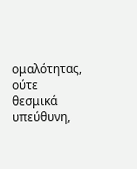ομαλότητας, ούτε θεσμικά υπεύθυνη,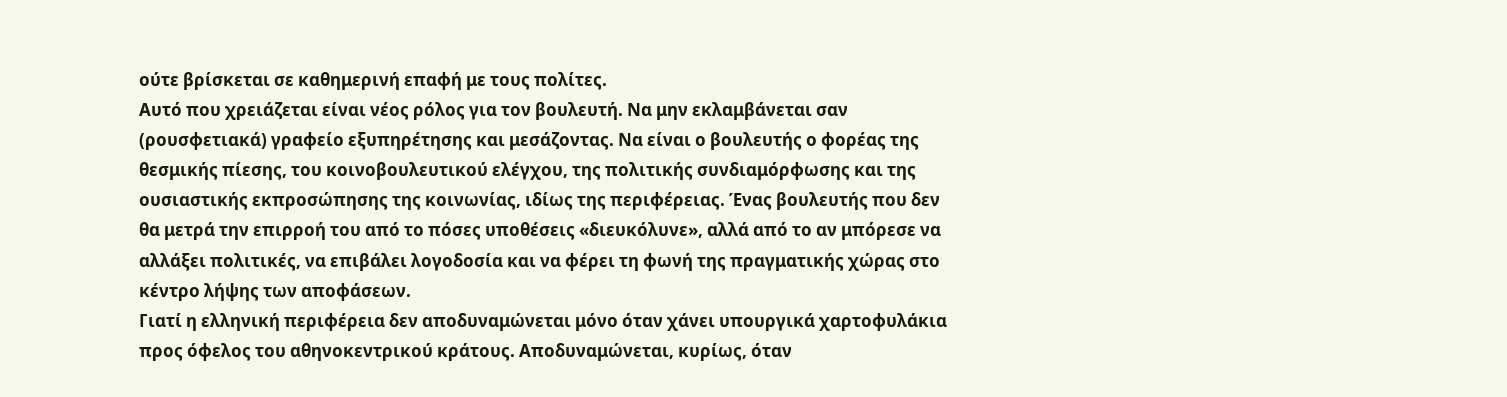ούτε βρίσκεται σε καθημερινή επαφή με τους πολίτες.
Αυτό που χρειάζεται είναι νέος ρόλος για τον βουλευτή. Να μην εκλαμβάνεται σαν (ρουσφετιακά) γραφείο εξυπηρέτησης και μεσάζοντας. Να είναι ο βουλευτής ο φορέας της θεσμικής πίεσης, του κοινοβουλευτικού ελέγχου, της πολιτικής συνδιαμόρφωσης και της ουσιαστικής εκπροσώπησης της κοινωνίας, ιδίως της περιφέρειας. Ένας βουλευτής που δεν θα μετρά την επιρροή του από το πόσες υποθέσεις «διευκόλυνε», αλλά από το αν μπόρεσε να αλλάξει πολιτικές, να επιβάλει λογοδοσία και να φέρει τη φωνή της πραγματικής χώρας στο κέντρο λήψης των αποφάσεων.
Γιατί η ελληνική περιφέρεια δεν αποδυναμώνεται μόνο όταν χάνει υπουργικά χαρτοφυλάκια προς όφελος του αθηνοκεντρικού κράτους. Αποδυναμώνεται, κυρίως, όταν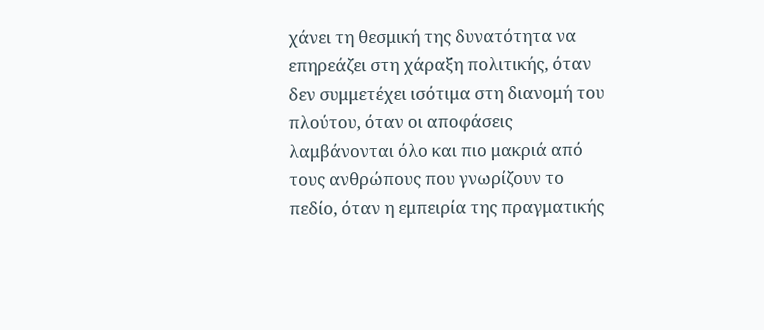χάνει τη θεσμική της δυνατότητα να επηρεάζει στη χάραξη πολιτικής, όταν δεν συμμετέχει ισότιμα στη διανομή του πλούτου, όταν οι αποφάσεις λαμβάνονται όλο και πιο μακριά από τους ανθρώπους που γνωρίζουν το πεδίο, όταν η εμπειρία της πραγματικής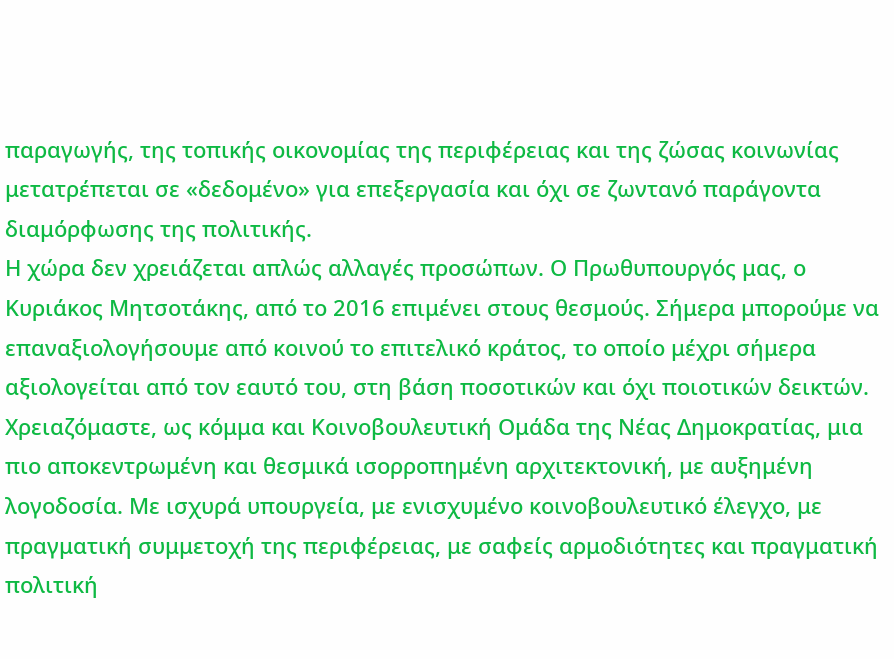παραγωγής, της τοπικής οικονομίας της περιφέρειας και της ζώσας κοινωνίας μετατρέπεται σε «δεδομένο» για επεξεργασία και όχι σε ζωντανό παράγοντα διαμόρφωσης της πολιτικής.
Η χώρα δεν χρειάζεται απλώς αλλαγές προσώπων. Ο Πρωθυπουργός μας, ο Κυριάκος Μητσοτάκης, από το 2016 επιμένει στους θεσμούς. Σήμερα μπορούμε να επαναξιολογήσουμε από κοινού το επιτελικό κράτος, το οποίο μέχρι σήμερα αξιολογείται από τον εαυτό του, στη βάση ποσοτικών και όχι ποιοτικών δεικτών.
Χρειαζόμαστε, ως κόμμα και Κοινοβουλευτική Ομάδα της Νέας Δημοκρατίας, μια πιο αποκεντρωμένη και θεσμικά ισορροπημένη αρχιτεκτονική, με αυξημένη λογοδοσία. Με ισχυρά υπουργεία, με ενισχυμένο κοινοβουλευτικό έλεγχο, με πραγματική συμμετοχή της περιφέρειας, με σαφείς αρμοδιότητες και πραγματική πολιτική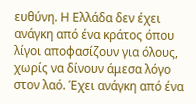ευθύνη. Η Ελλάδα δεν έχει ανάγκη από ένα κράτος όπου λίγοι αποφασίζουν για όλους, χωρίς να δίνουν άμεσα λόγο στον λαό. Έχει ανάγκη από ένα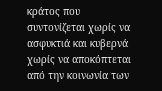κράτος που συντονίζεται χωρίς να ασφυκτιά και κυβερνά χωρίς να αποκόπτεται από την κοινωνία των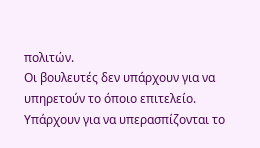πολιτών.
Οι βουλευτές δεν υπάρχουν για να υπηρετούν το όποιο επιτελείο. Υπάρχουν για να υπερασπίζονται το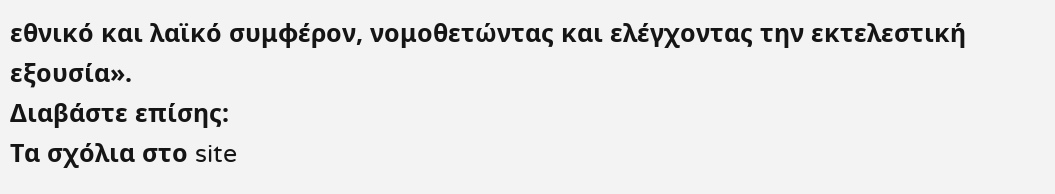εθνικό και λαϊκό συμφέρον, νομοθετώντας και ελέγχοντας την εκτελεστική εξουσία».
Διαβάστε επίσης:
Tα σχόλια στο site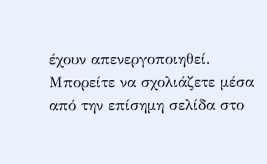έχουν απενεργοποιηθεί. Μπορείτε να σχολιάζετε μέσα από την επίσημη σελίδα στο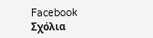Facebook
Σχόλια